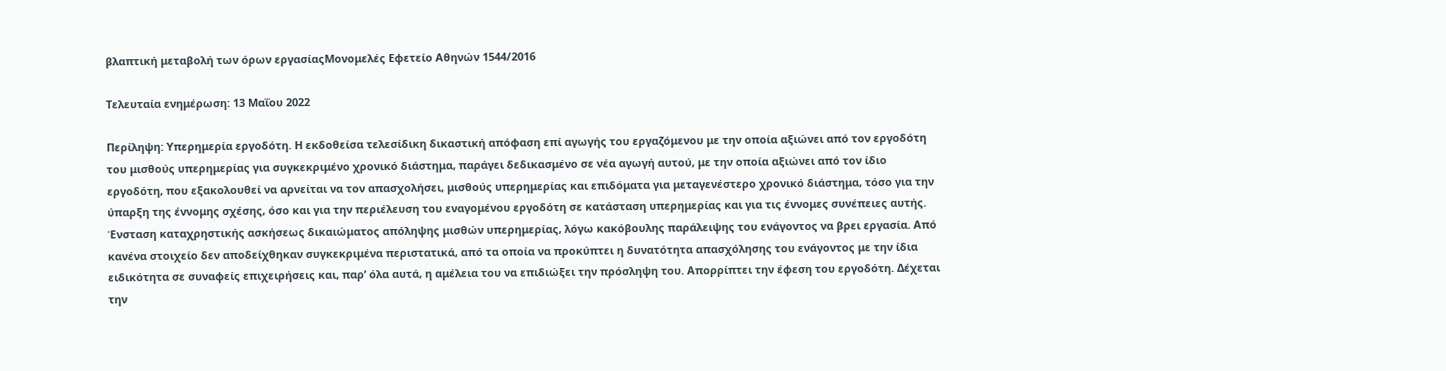βλαπτική μεταβολή των όρων εργασίαςΜονομελές Εφετείο Αθηνών 1544/2016

Τελευταία ενημέρωση: 13 Μαΐου 2022

Περίληψη: Υπερημερία εργοδότη. Η εκδοθείσα τελεσίδικη δικαστική απόφαση επί αγωγής του εργαζόμενου με την οποία αξιώνει από τον εργοδότη του μισθούς υπερημερίας για συγκεκριμένο χρονικό διάστημα, παράγει δεδικασμένο σε νέα αγωγή αυτού, με την οποία αξιώνει από τον ίδιο εργοδότη, που εξακολουθεί να αρνείται να τον απασχολήσει, μισθούς υπερημερίας και επιδόματα για μεταγενέστερο χρονικό διάστημα, τόσο για την ύπαρξη της έννομης σχέσης, όσο και για την περιέλευση του εναγομένου εργοδότη σε κατάσταση υπερημερίας και για τις έννομες συνέπειες αυτής. Ένσταση καταχρηστικής ασκήσεως δικαιώματος απόληψης μισθών υπερημερίας, λόγω κακόβουλης παράλειψης του ενάγοντος να βρει εργασία. Από κανένα στοιχείο δεν αποδείχθηκαν συγκεκριμένα περιστατικά, από τα οποία να προκύπτει η δυνατότητα απασχόλησης του ενάγοντος με την ίδια ειδικότητα σε συναφείς επιχειρήσεις και, παρ’ όλα αυτά, η αμέλεια του να επιδιώξει την πρόσληψη του. Απορρίπτει την έφεση του εργοδότη. Δέχεται την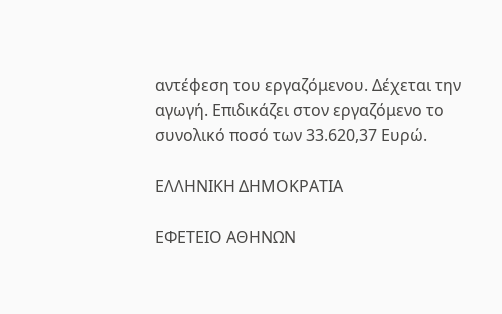αντέφεση του εργαζόμενου. Δέχεται την αγωγή. Επιδικάζει στον εργαζόμενο το συνολικό ποσό των 33.620,37 Ευρώ.

ΕΛΛΗΝΙΚΗ ΔΗΜΟΚΡΑΤΙΑ

ΕΦΕΤΕΙΟ ΑΘΗΝΩΝ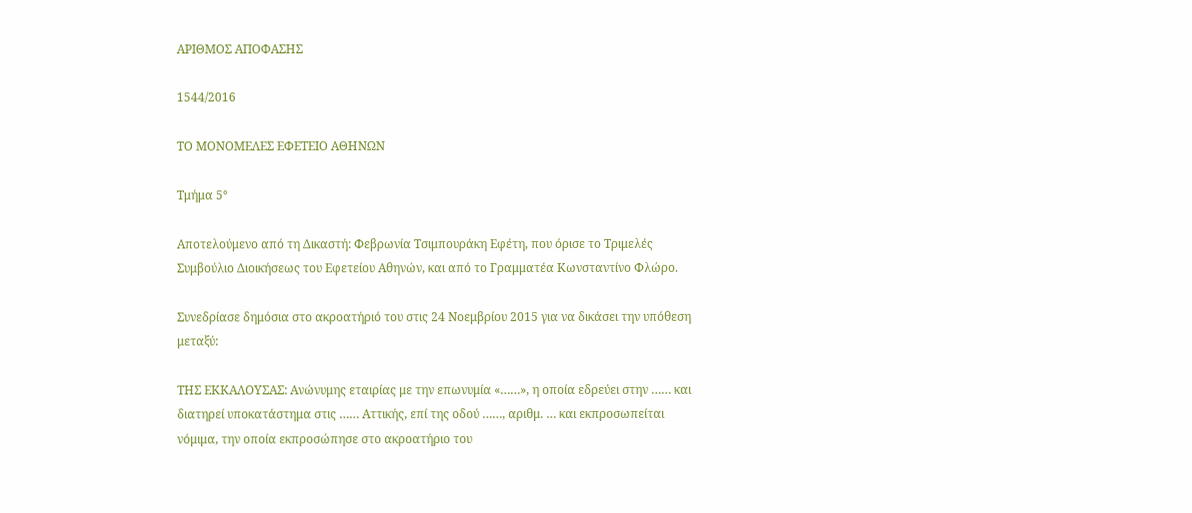ΑΡΙΘΜΟΣ ΑΠΟΦΑΣΗΣ

1544/2016

ΤΟ ΜΟΝΟΜΕΛΕΣ ΕΦΕΤΕΙΟ ΑΘΗΝΩΝ

Τμήμα 5°

Αποτελούμενο από τη Δικαστή: Φεβρωνία Τσιμπουράκη Εφέτη, που όρισε το Τριμελές Συμβούλιο Διοικήσεως του Εφετείου Αθηνών, και από το Γραμματέα Κωνσταντίνο Φλώρο.

Συνεδρίασε δημόσια στο ακροατήριό του στις 24 Νοεμβρίου 2015 για να δικάσει την υπόθεση μεταξύ:

ΤΗΣ ΕΚΚΑΛΟΥΣΑΣ: Ανώνυμης εταιρίας με την επωνυμία «……», η οποία εδρεύει στην …… και διατηρεί υποκατάστημα στις …… Αττικής, επί της οδού ……, αριθμ. … και εκπροσωπείται νόμιμα, την οποία εκπροσώπησε στο ακροατήριο του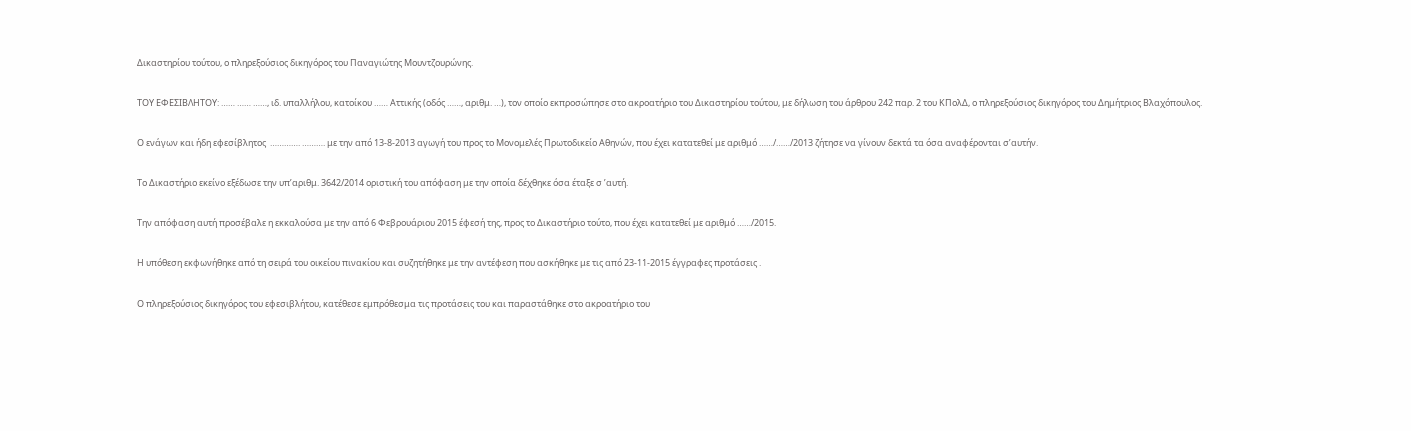Δικαστηρίου τούτου, ο πληρεξούσιος δικηγόρος του Παναγιώτης Μουντζουρώνης.

ΤΟΥ ΕΦΕΣΙΒΛΗΤΟΥ: …… …… ……, ιδ. υπαλλήλου, κατοίκου …… Αττικής (οδός ……, αριθμ. …), τον οποίο εκπροσώπησε στο ακροατήριο του Δικαστηρίου τούτου, με δήλωση του άρθρου 242 παρ. 2 του ΚΠολΔ, ο πληρεξούσιος δικηγόρος του Δημήτριος Βλαχόπουλος.

Ο ενάγων και ήδη εφεσίβλητος  …………. ………. με την από 13-8-2013 αγωγή του προς το Μονομελές Πρωτοδικείο Αθηνών, που έχει κατατεθεί με αριθμό ……/……/2013 ζήτησε να γίνουν δεκτά τα όσα αναφέρονται σ’αυτήν.

Το Δικαστήριο εκείνο εξέδωσε την υπ’αριθμ. 3642/2014 οριστική του απόφαση με την οποία δέχθηκε όσα έταξε σ ’αυτή.

Την απόφαση αυτή προσέβαλε η εκκαλούσα με την από 6 Φεβρουάριου 2015 έφεσή της, προς το Δικαστήριο τούτο, που έχει κατατεθεί με αριθμό ……/2015.

Η υπόθεση εκφωνήθηκε από τη σειρά του οικείου πινακίου και συζητήθηκε με την αντέφεση που ασκήθηκε με τις από 23-11-2015 έγγραφες προτάσεις .

Ο πληρεξούσιος δικηγόρος του εφεσιβλήτου, κατέθεσε εμπρόθεσμα τις προτάσεις του και παραστάθηκε στο ακροατήριο του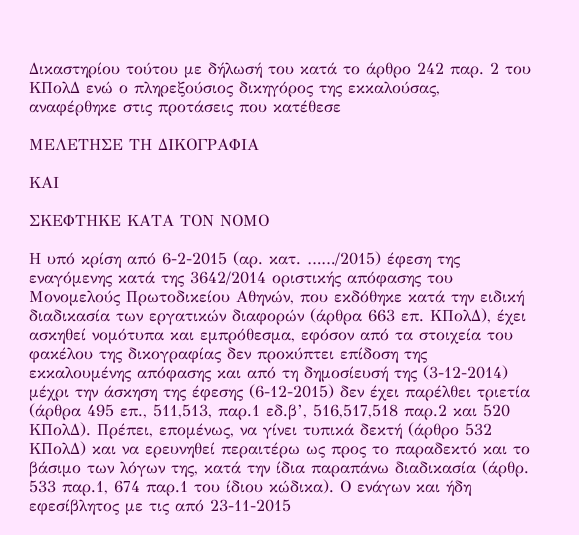Δικαστηρίου τούτου με δήλωσή του κατά το άρθρο 242 παρ. 2 του ΚΠολΔ ενώ ο πληρεξούσιος δικηγόρος της εκκαλούσας, αναφέρθηκε στις προτάσεις που κατέθεσε

ΜΕΛΕΤΗΣΕ ΤΗ ΔΙΚΟΓΡΑΦΙΑ

ΚΑΙ

ΣΚΕΦΤΗΚΕ ΚΑΤΑ ΤΟΝ ΝΟΜΟ

Η υπό κρίση από 6-2-2015 (αρ. κατ. ……/2015) έφεση της εναγόμενης κατά της 3642/2014 οριστικής απόφασης του Μονομελούς Πρωτοδικείου Αθηνών, που εκδόθηκε κατά την ειδική διαδικασία των εργατικών διαφορών (άρθρα 663 επ. ΚΠολΔ), έχει ασκηθεί νομότυπα και εμπρόθεσμα, εφόσον από τα στοιχεία του φακέλου της δικογραφίας δεν προκύπτει επίδοση της εκκαλουμένης απόφασης και από τη δημοσίευσή της (3-12-2014) μέχρι την άσκηση της έφεσης (6-12-2015) δεν έχει παρέλθει τριετία (άρθρα 495 επ., 511,513, παρ.1 εδ.β’, 516,517,518 παρ.2 και 520 ΚΠολΔ). Πρέπει, επομένως, να γίνει τυπικά δεκτή (άρθρο 532 ΚΠολΔ) και να ερευνηθεί περαιτέρω ως προς το παραδεκτό και το βάσιμο των λόγων της, κατά την ίδια παραπάνω διαδικασία (άρθρ. 533 παρ.1, 674 παρ.1 του ίδιου κώδικα). Ο ενάγων και ήδη εφεσίβλητος με τις από 23-11-2015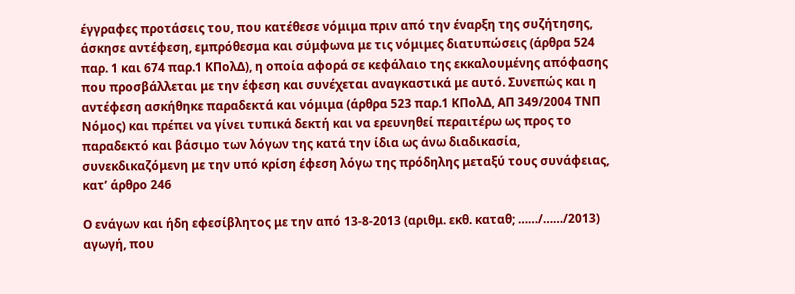έγγραφες προτάσεις του, που κατέθεσε νόμιμα πριν από την έναρξη της συζήτησης, άσκησε αντέφεση, εμπρόθεσμα και σύμφωνα με τις νόμιμες διατυπώσεις (άρθρα 524 παρ. 1 και 674 παρ.1 ΚΠολΔ), η οποία αφορά σε κεφάλαιο της εκκαλουμένης απόφασης που προσβάλλεται με την έφεση και συνέχεται αναγκαστικά με αυτό. Συνεπώς και η αντέφεση ασκήθηκε παραδεκτά και νόμιμα (άρθρα 523 παρ.1 ΚΠολΔ, ΑΠ 349/2004 ΤΝΠ Νόμος) και πρέπει να γίνει τυπικά δεκτή και να ερευνηθεί περαιτέρω ως προς το παραδεκτό και βάσιμο των λόγων της κατά την ίδια ως άνω διαδικασία, συνεκδικαζόμενη με την υπό κρίση έφεση λόγω της πρόδηλης μεταξύ τους συνάφειας, κατ’ άρθρο 246

Ο ενάγων και ήδη εφεσίβλητος με την από 13-8-2013 (αριθμ. εκθ. καταθ; ……/……/2013) αγωγή, που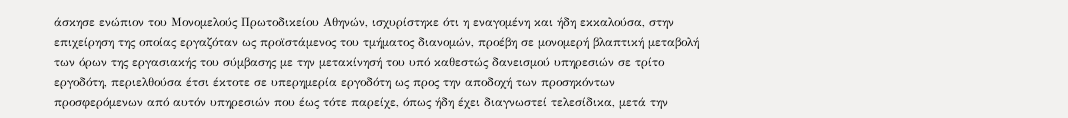άσκησε ενώπιον του Μονομελούς Πρωτοδικείου Αθηνών, ισχυρίστηκε ότι η εναγομένη και ήδη εκκαλούσα, στην επιχείρηση της οποίας εργαζόταν ως προϊστάμενος του τμήματος διανομών, προέβη σε μονομερή βλαπτική μεταβολή των όρων της εργασιακής του σύμβασης με την μετακίνησή του υπό καθεστώς δανεισμού υπηρεσιών σε τρίτο εργοδότη, περιελθούσα έτσι έκτοτε σε υπερημερία εργοδότη ως προς την αποδοχή των προσηκόντων προσφερόμενων από αυτόν υπηρεσιών που έως τότε παρείχε, όπως ήδη έχει διαγνωστεί τελεσίδικα, μετά την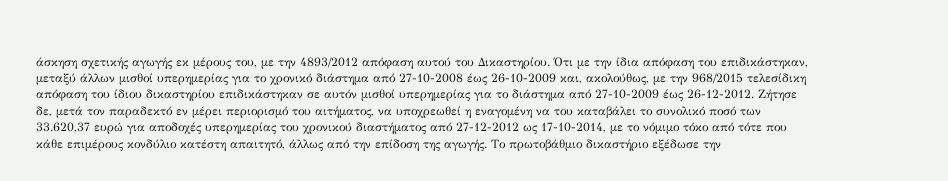άσκηση σχετικής αγωγής εκ μέρους του, με την 4893/2012 απόφαση αυτού του Δικαστηρίου. Ότι με την ίδια απόφαση του επιδικάστηκαν, μεταξύ άλλων μισθοί υπερημερίας για το χρονικό διάστημα από 27-10-2008 έως 26-10-2009 και, ακολούθως, με την 968/2015 τελεσίδικη απόφαση του ίδιου δικαστηρίου επιδικάστηκαν σε αυτόν μισθοί υπερημερίας για το διάστημα από 27-10-2009 έως 26-12-2012. Ζήτησε δε, μετά τον παραδεκτό εν μέρει περιορισμό του αιτήματος, να υποχρεωθεί η εναγομένη να του καταβάλει το συνολικό ποσό των 33.620,37 ευρώ για αποδοχές υπερημερίας του χρονικού διαστήματος από 27-12-2012 ως 17-10-2014, με το νόμιμο τόκο από τότε που κάθε επιμέρους κονδύλιο κατέστη απαιτητό, άλλως από την επίδοση της αγωγής. Το πρωτοβάθμιο δικαστήριο εξέδωσε την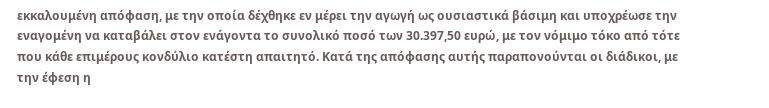εκκαλουμένη απόφαση, με την οποία δέχθηκε εν μέρει την αγωγή ως ουσιαστικά βάσιμη και υποχρέωσε την εναγομένη να καταβάλει στον ενάγοντα το συνολικό ποσό των 30.397,50 ευρώ, με τον νόμιμο τόκο από τότε που κάθε επιμέρους κονδύλιο κατέστη απαιτητό. Κατά της απόφασης αυτής παραπονούνται οι διάδικοι, με την έφεση η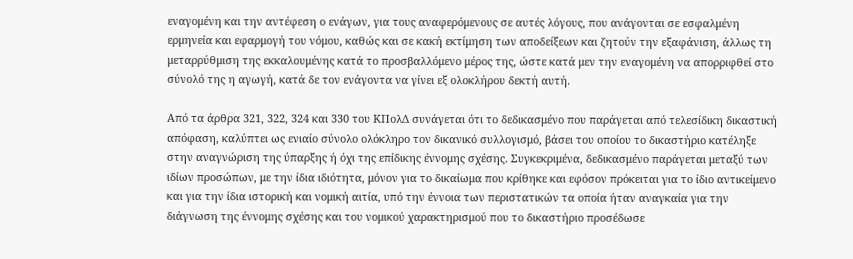εναγομένη και την αντέφεση ο ενάγων, για τους αναφερόμενους σε αυτές λόγους, που ανάγονται σε εσφαλμένη ερμηνεία και εφαρμογή του νόμου, καθώς και σε κακή εκτίμηση των αποδείξεων και ζητούν την εξαφάνιση, άλλως τη μεταρρύθμιση της εκκαλουμένης κατά το προσβαλλόμενο μέρος της, ώστε κατά μεν την εναγομένη να απορριφθεί στο σύνολό της η αγωγή, κατά δε τον ενάγοντα να γίνει εξ ολοκλήρου δεκτή αυτή.

Από τα άρθρα 321, 322, 324 και 330 του ΚΠολΔ συνάγεται ότι το δεδικασμένο που παράγεται από τελεσίδικη δικαστική απόφαση, καλύπτει ως ενιαίο σύνολο ολόκληρο τον δικανικό συλλογισμό, βάσει του οποίου το δικαστήριο κατέληξε στην αναγνώριση της ύπαρξης ή όχι της επίδικης έννομης σχέσης. Συγκεκριμένα, δεδικασμένο παράγεται μεταξύ των ιδίων προσώπων, με την ίδια ιδιότητα, μόνον για το δικαίωμα που κρίθηκε και εφόσον πρόκειται για το ίδιο αντικείμενο και για την ίδια ιστορική και νομική αιτία, υπό την έννοια των περιστατικών τα οποία ήταν αναγκαία για την διάγνωση της έννομης σχέσης και του νομικού χαρακτηρισμού που το δικαστήριο προσέδωσε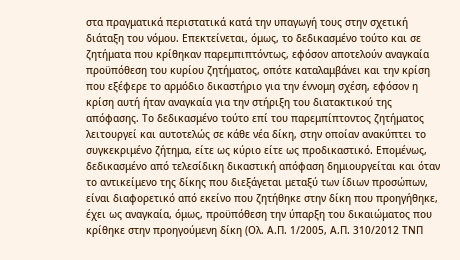στα πραγματικά περιστατικά κατά την υπαγωγή τους στην σχετική διάταξη του νόμου. Επεκτείνεται, όμως, το δεδικασμένο τούτο και σε ζητήματα που κρίθηκαν παρεμπιπτόντως, εφόσον αποτελούν αναγκαία προϋπόθεση του κυρίου ζητήματος, οπότε καταλαμβάνει και την κρίση που εξέφερε το αρμόδιο δικαστήριο για την έννομη σχέση, εφόσον η κρίση αυτή ήταν αναγκαία για την στήριξη του διατακτικού της απόφασης. Το δεδικασμένο τούτο επί του παρεμπίπτοντος ζητήματος λειτουργεί και αυτοτελώς σε κάθε νέα δίκη, στην οποίαν ανακύπτει το συγκεκριμένο ζήτημα, είτε ως κύριο είτε ως προδικαστικό. Επομένως, δεδικασμένο από τελεσίδικη δικαστική απόφαση δημιουργείται και όταν το αντικείμενο της δίκης που διεξάγεται μεταξύ των ίδιων προσώπων, είναι διαφορετικό από εκείνο που ζητήθηκε στην δίκη που προηγήθηκε, έχει ως αναγκαία, όμως, προϋπόθεση την ύπαρξη του δικαιώματος που κρίθηκε στην προηγούμενη δίκη (Ολ. Α.Π. 1/2005, Α.Π. 310/2012 ΤΝΠ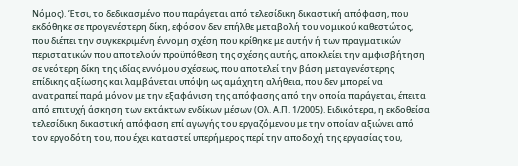Νόμος). Έτσι, το δεδικασμένο που παράγεται από τελεσίδικη δικαστική απόφαση, που εκδόθηκε σε προγενέστερη δίκη, εφόσον δεν επήλθε μεταβολή του νομικού καθεστώτος, που διέπει την συγκεκριμένη έννομη σχέση που κρίθηκε με αυτήν ή των πραγματικών περιστατικών που αποτελούν προϋπόθεση της σχέσης αυτής, αποκλείει την αμφισβήτηση σε νεότερη δίκη της ιδίας εννόμου σχέσεως, που αποτελεί την βάση μεταγενέστερης επίδικης αξίωσης και λαμβάνεται υπόψη ως αμάχητη αλήθεια, που δεν μπορεί να ανατραπεί παρά μόνον με την εξαφάνιση της απόφασης από την οποία παράγεται, έπειτα από επιτυχή άσκηση των εκτάκτων ενδίκων μέσων (Ολ. Α.Π. 1/2005). Ειδικότερα, η εκδοθείσα τελεσίδικη δικαστική απόφαση επί αγωγής του εργαζόμενου με την οποίαν αξιώνει από τον εργοδότη του, που έχει καταστεί υπερήμερος περί την αποδοχή της εργασίας του,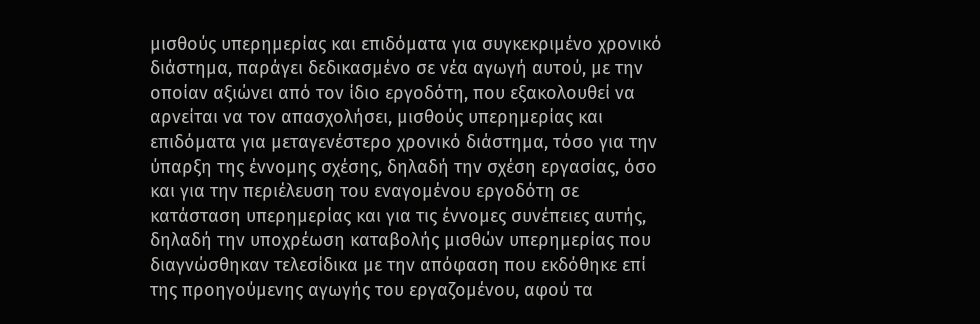μισθούς υπερημερίας και επιδόματα για συγκεκριμένο χρονικό διάστημα, παράγει δεδικασμένο σε νέα αγωγή αυτού, με την οποίαν αξιώνει από τον ίδιο εργοδότη, που εξακολουθεί να αρνείται να τον απασχολήσει, μισθούς υπερημερίας και επιδόματα για μεταγενέστερο χρονικό διάστημα, τόσο για την ύπαρξη της έννομης σχέσης, δηλαδή την σχέση εργασίας, όσο και για την περιέλευση του εναγομένου εργοδότη σε κατάσταση υπερημερίας και για τις έννομες συνέπειες αυτής, δηλαδή την υποχρέωση καταβολής μισθών υπερημερίας που διαγνώσθηκαν τελεσίδικα με την απόφαση που εκδόθηκε επί της προηγούμενης αγωγής του εργαζομένου, αφού τα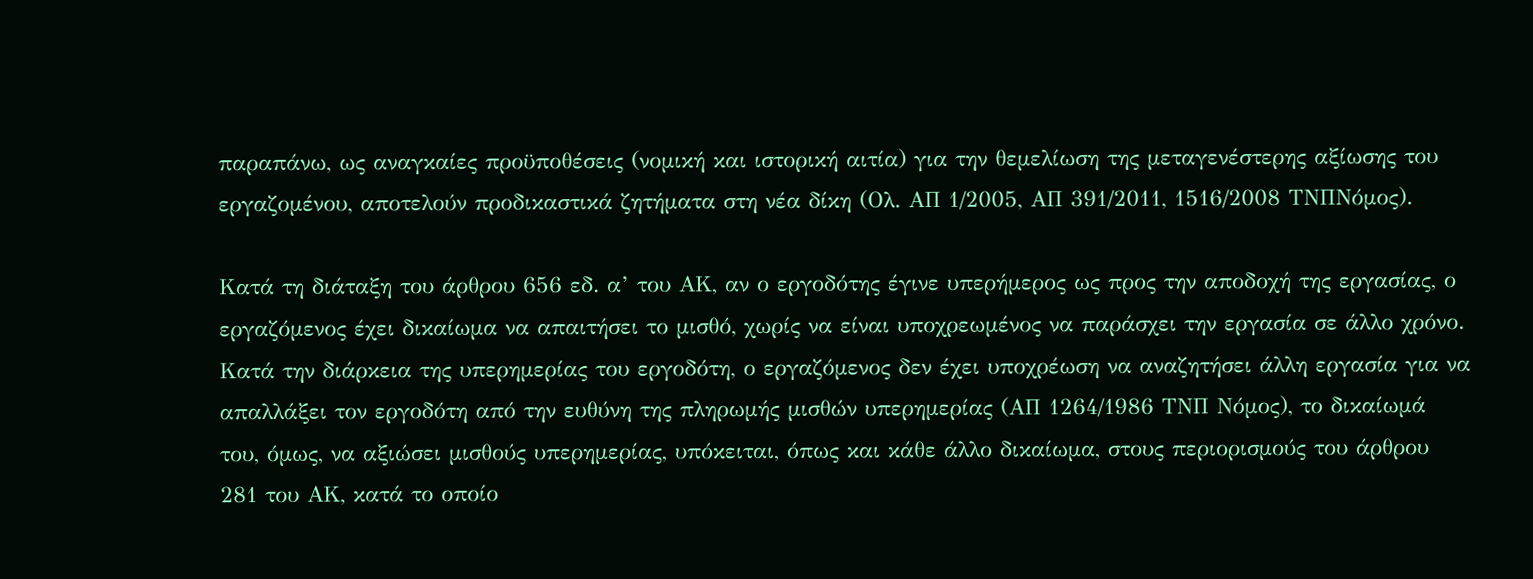παραπάνω, ως αναγκαίες προϋποθέσεις (νομική και ιστορική αιτία) για την θεμελίωση της μεταγενέστερης αξίωσης του εργαζομένου, αποτελούν προδικαστικά ζητήματα στη νέα δίκη (Ολ. ΑΠ 1/2005, ΑΠ 391/2011, 1516/2008 ΤΝΠΝόμος).

Κατά τη διάταξη του άρθρου 656 εδ. α’ του ΑΚ, αν ο εργοδότης έγινε υπερήμερος ως προς την αποδοχή της εργασίας, ο εργαζόμενος έχει δικαίωμα να απαιτήσει το μισθό, χωρίς να είναι υποχρεωμένος να παράσχει την εργασία σε άλλο χρόνο. Κατά την διάρκεια της υπερημερίας του εργοδότη, ο εργαζόμενος δεν έχει υποχρέωση να αναζητήσει άλλη εργασία για να απαλλάξει τον εργοδότη από την ευθύνη της πληρωμής μισθών υπερημερίας (ΑΠ 1264/1986 ΤΝΠ Νόμος), το δικαίωμά του, όμως, να αξιώσει μισθούς υπερημερίας, υπόκειται, όπως και κάθε άλλο δικαίωμα, στους περιορισμούς του άρθρου 281 του ΑΚ, κατά το οποίο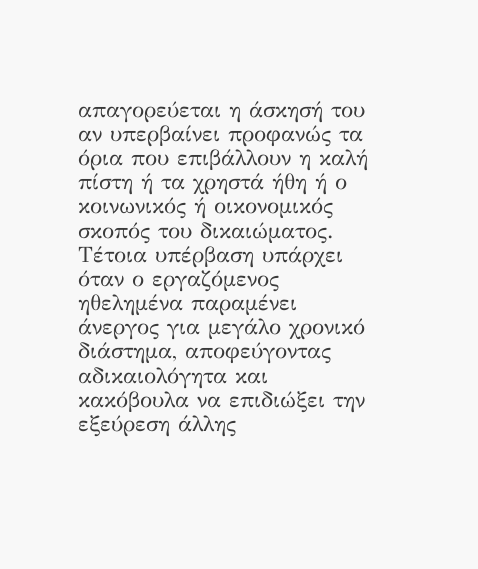απαγορεύεται η άσκησή του αν υπερβαίνει προφανώς τα όρια που επιβάλλουν η καλή πίστη ή τα χρηστά ήθη ή ο κοινωνικός ή οικονομικός σκοπός του δικαιώματος. Τέτοια υπέρβαση υπάρχει όταν ο εργαζόμενος ηθελημένα παραμένει άνεργος για μεγάλο χρονικό διάστημα, αποφεύγοντας αδικαιολόγητα και κακόβουλα να επιδιώξει την εξεύρεση άλλης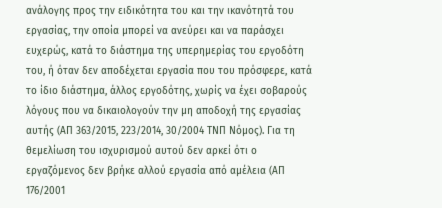ανάλογης προς την ειδικότητα του και την ικανότητά του εργασίας, την οποία μπορεί να ανεύρει και να παράσχει ευχερώς, κατά το διάστημα της υπερημερίας του εργοδότη του, ή όταν δεν αποδέχεται εργασία που του πρόσφερε, κατά το ίδιο διάστημα, άλλος εργοδότης, χωρίς να έχει σοβαρούς λόγους που να δικαιολογούν την μη αποδοχή της εργασίας αυτής (ΑΠ 363/2015, 223/2014, 30/2004 ΤΝΠ Νόμος). Για τη θεμελίωση του ισχυρισμού αυτού δεν αρκεί ότι ο εργαζόμενος δεν βρήκε αλλού εργασία από αμέλεια (ΑΠ 176/2001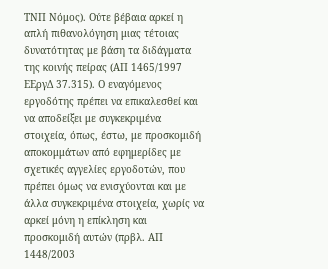ΤΝΠ Νόμος). Ούτε βέβαια αρκεί η απλή πιθανολόγηση μιας τέτοιας δυνατότητας με βάση τα διδάγματα της κοινής πείρας (ΑΠ 1465/1997 ΕΕργΔ 37.315). Ο εναγόμενος εργοδότης πρέπει να επικαλεσθεί και να αποδείξει με συγκεκριμένα στοιχεία, όπως, έστω, με προσκομιδή αποκομμάτων από εφημερίδες με σχετικές αγγελίες εργοδοτών, που πρέπει όμως να ενισχύονται και με άλλα συγκεκριμένα στοιχεία, χωρίς να αρκεί μόνη η επίκληση και προσκομιδή αυτών (πρβλ. ΑΠ 1448/2003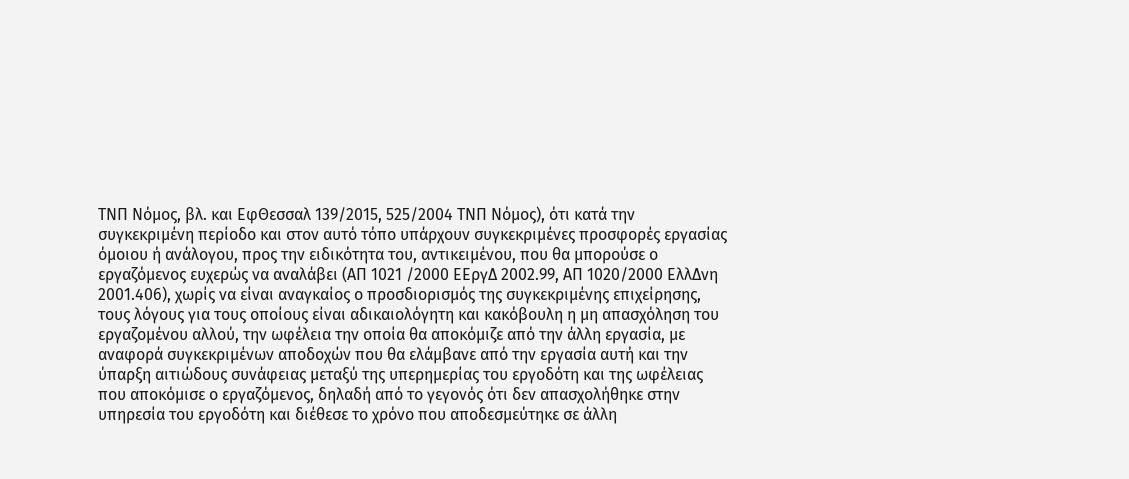ΤΝΠ Νόμος, βλ. και ΕφΘεσσαλ 139/2015, 525/2004 ΤΝΠ Νόμος), ότι κατά την συγκεκριμένη περίοδο και στον αυτό τόπο υπάρχουν συγκεκριμένες προσφορές εργασίας όμοιου ή ανάλογου, προς την ειδικότητα του, αντικειμένου, που θα μπορούσε ο εργαζόμενος ευχερώς να αναλάβει (ΑΠ 1021 /2000 ΕΕργΔ 2002.99, ΑΠ 1020/2000 ΕλλΔνη 2001.406), χωρίς να είναι αναγκαίος ο προσδιορισμός της συγκεκριμένης επιχείρησης, τους λόγους για τους οποίους είναι αδικαιολόγητη και κακόβουλη η μη απασχόληση του εργαζομένου αλλού, την ωφέλεια την οποία θα αποκόμιζε από την άλλη εργασία, με αναφορά συγκεκριμένων αποδοχών που θα ελάμβανε από την εργασία αυτή και την ύπαρξη αιτιώδους συνάφειας μεταξύ της υπερημερίας του εργοδότη και της ωφέλειας που αποκόμισε ο εργαζόμενος, δηλαδή από το γεγονός ότι δεν απασχολήθηκε στην υπηρεσία του εργοδότη και διέθεσε το χρόνο που αποδεσμεύτηκε σε άλλη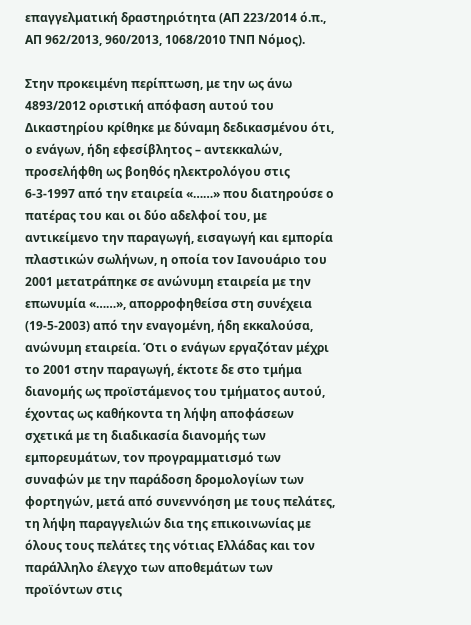επαγγελματική δραστηριότητα (ΑΠ 223/2014 ό.π., ΑΠ 962/2013, 960/2013, 1068/2010 ΤΝΠ Νόμος).

Στην προκειμένη περίπτωση, με την ως άνω 4893/2012 οριστική απόφαση αυτού του Δικαστηρίου κρίθηκε με δύναμη δεδικασμένου ότι, ο ενάγων, ήδη εφεσίβλητος – αντεκκαλών, προσελήφθη ως βοηθός ηλεκτρολόγου στις 6-3-1997 από την εταιρεία «……» που διατηρούσε ο πατέρας του και οι δύο αδελφοί του, με αντικείμενο την παραγωγή, εισαγωγή και εμπορία πλαστικών σωλήνων, η οποία τον Ιανουάριο του 2001 μετατράπηκε σε ανώνυμη εταιρεία με την επωνυμία «……», απορροφηθείσα στη συνέχεια (19-5-2003) από την εναγομένη, ήδη εκκαλούσα, ανώνυμη εταιρεία. Ότι ο ενάγων εργαζόταν μέχρι το 2001 στην παραγωγή, έκτοτε δε στο τμήμα διανομής ως προϊστάμενος του τμήματος αυτού, έχοντας ως καθήκοντα τη λήψη αποφάσεων σχετικά με τη διαδικασία διανομής των εμπορευμάτων, τον προγραμματισμό των συναφών με την παράδοση δρομολογίων των φορτηγών, μετά από συνεννόηση με τους πελάτες, τη λήψη παραγγελιών δια της επικοινωνίας με όλους τους πελάτες της νότιας Ελλάδας και τον παράλληλο έλεγχο των αποθεμάτων των προϊόντων στις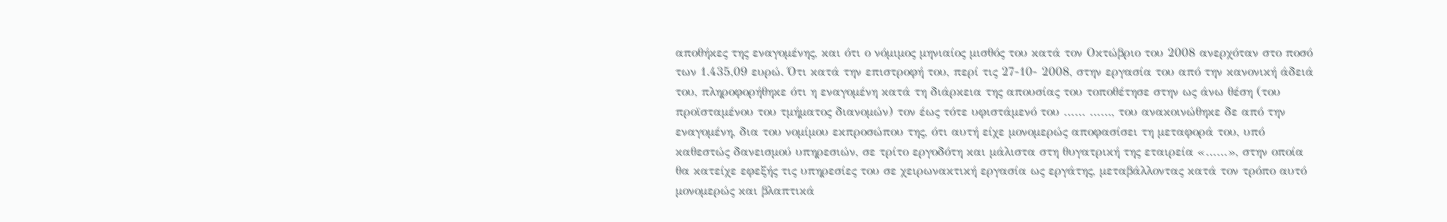αποθήκες της εναγομένης, και ότι ο νόμιμος μηνιαίος μισθός του κατά τον Οκτώβριο του 2008 ανερχόταν στο ποσό των 1.435,09 ευρώ. Ότι κατά την επιστροφή του, περί τις 27-10- 2008, στην εργασία του από την κανονική άδειά του, πληροφορήθηκε ότι η εναγομένη κατά τη διάρκεια της απουσίας του τοποθέτησε στην ως άνω θέση (του προϊσταμένου του τμήματος διανομών) τον έως τότε υφιστάμενό του …… ……, του ανακοινώθηκε δε από την εναγομένη, δια του νομίμου εκπροσώπου της, ότι αυτή είχε μονομερώς αποφασίσει τη μεταφορά του, υπό καθεστώς δανεισμού υπηρεσιών, σε τρίτο εργοδότη και μάλιστα στη θυγατρική της εταιρεία «……», στην οποία θα κατείχε εφεξής τις υπηρεσίες του σε χειρωνακτική εργασία ως εργάτης, μεταβάλλοντας κατά τον τρόπο αυτό μονομερώς και βλαπτικά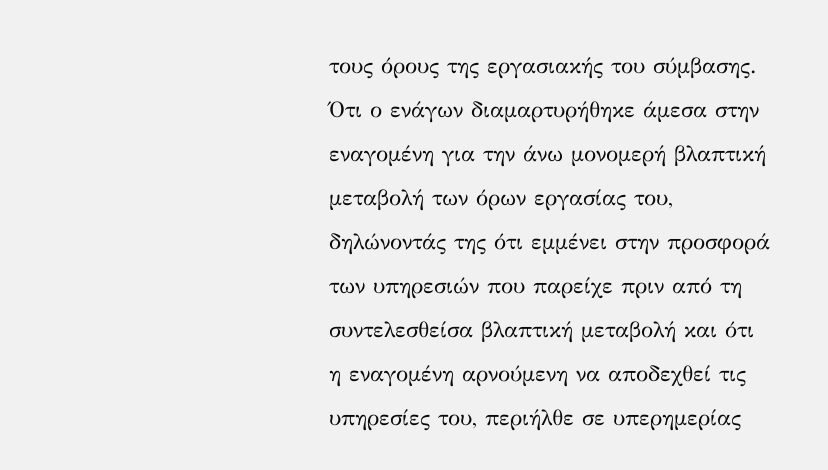τους όρους της εργασιακής του σύμβασης. Ότι ο ενάγων διαμαρτυρήθηκε άμεσα στην εναγομένη για την άνω μονομερή βλαπτική μεταβολή των όρων εργασίας του, δηλώνοντάς της ότι εμμένει στην προσφορά των υπηρεσιών που παρείχε πριν από τη συντελεσθείσα βλαπτική μεταβολή και ότι η εναγομένη αρνούμενη να αποδεχθεί τις υπηρεσίες του, περιήλθε σε υπερημερίας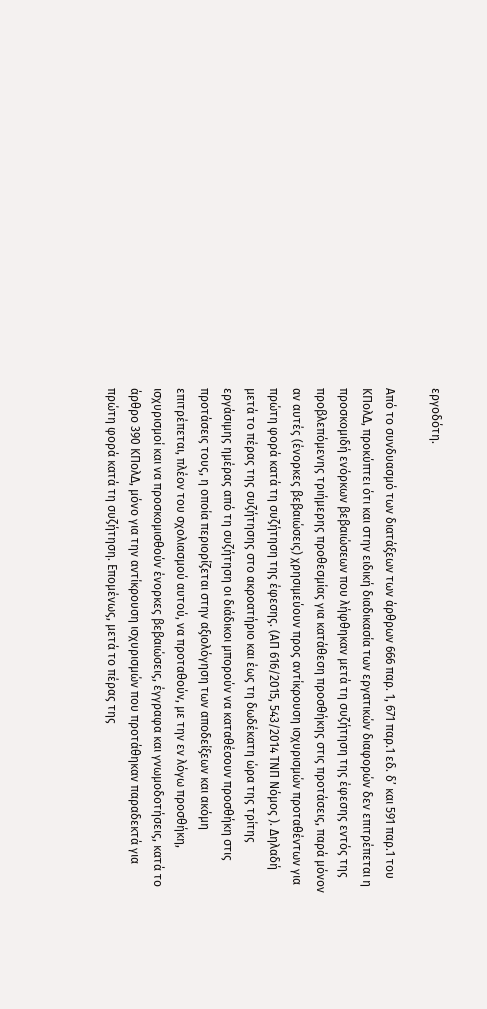εργοδότη.

Από το συνδυασμό των διατάξεων των άρθρων 666 παρ. 1, 671 παρ.1 εδ. δ’ και 591 παρ.1 του ΚΠολΔ, προκύπτει ότι και στην ειδική διαδικασία των εργατικών διαφορών δεν επιτρέπεται η προσκομιδή ενόρκων βεβαιώσεων που λήφθηκαν μετά τη συζήτηση της έφεσης εντός της προβλεπόμενης τριήμερης προθεσμίας για κατάθεση προσθήκης στις προτάσεις, παρά μόνον αν αυτές (ένορκες βεβαιώσεις) χρησιμεύουν προς αντίκρουση ισχυρισμών προταθέντων για πρώτη φορά κατά τη συζήτηση της έφεσης. (ΑΠ 616/2015, 543/2014 ΤΝΠ Νόμος ). Δηλαδή μετά το πέρας της συζήτησης στο ακροατήριο και έως τη δωδέκατη ώρα της τρίτης εργάσιμης ημέρας από τη συζήτηση οι διάδικοι μπορούν να καταθέσουν προσθήκη στις προτάσεις τους, η οποία περιορίζεται στην αξιολόγηση των αποδείξεων και ακόμη επιτρέπεται, πλέον του σχολιασμού αυτού, να προταθούν, με την εν λόγω προσθήκη, ισχυρισμοί και να προσκομισθούν ένορκες βεβαιώσεις, έγγραφα και γνωμοδοτήσεις, κατά το άρθρο 390 ΚΠολΔ, μόνο για την αντίκρουση ισχυρισμών που προτάθηκαν παραδεκτά για πρώτη φορά κατά τη συζήτηση. Επομένως, μετά το πέρας της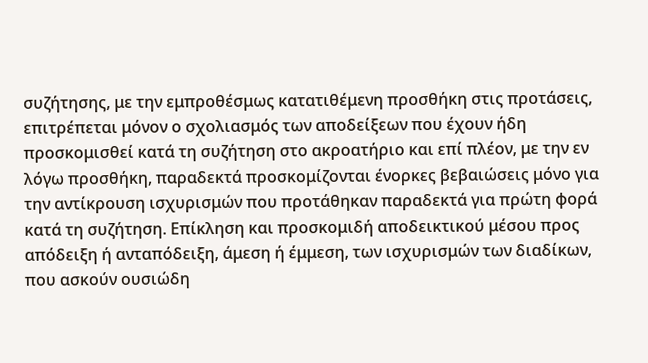συζήτησης, με την εμπροθέσμως κατατιθέμενη προσθήκη στις προτάσεις, επιτρέπεται μόνον ο σχολιασμός των αποδείξεων που έχουν ήδη προσκομισθεί κατά τη συζήτηση στο ακροατήριο και επί πλέον, με την εν λόγω προσθήκη, παραδεκτά προσκομίζονται ένορκες βεβαιώσεις μόνο για την αντίκρουση ισχυρισμών που προτάθηκαν παραδεκτά για πρώτη φορά κατά τη συζήτηση. Επίκληση και προσκομιδή αποδεικτικού μέσου προς απόδειξη ή ανταπόδειξη, άμεση ή έμμεση, των ισχυρισμών των διαδίκων, που ασκούν ουσιώδη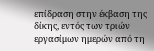επίδραση στην έκβαση της δίκης, εντός των τριών εργασίμων ημερών από τη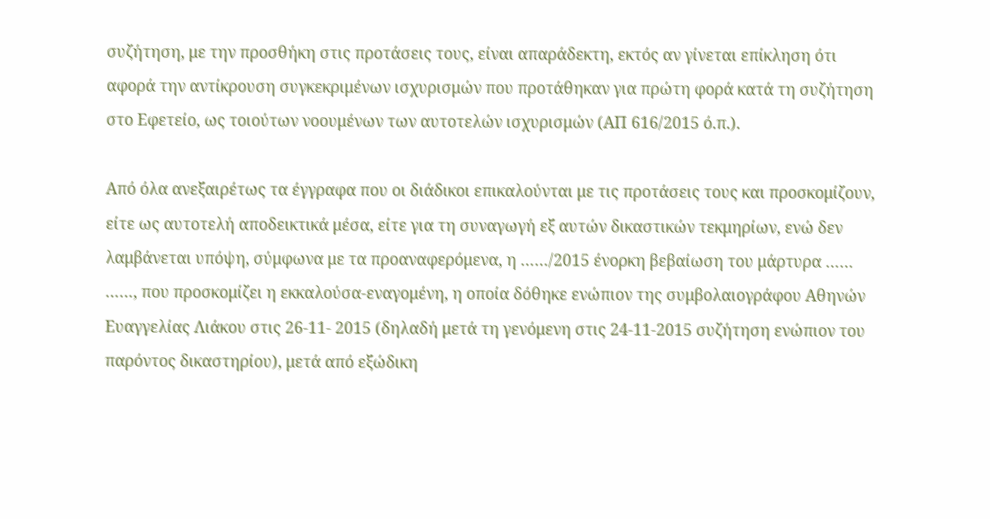συζήτηση, με την προσθήκη στις προτάσεις τους, είναι απαράδεκτη, εκτός αν γίνεται επίκληση ότι αφορά την αντίκρουση συγκεκριμένων ισχυρισμών που προτάθηκαν για πρώτη φορά κατά τη συζήτηση στο Εφετείο, ως τοιούτων νοουμένων των αυτοτελών ισχυρισμών (ΑΠ 616/2015 ό.π.).

Από όλα ανεξαιρέτως τα έγγραφα που οι διάδικοι επικαλούνται με τις προτάσεις τους και προσκομίζουν, είτε ως αυτοτελή αποδεικτικά μέσα, είτε για τη συναγωγή εξ αυτών δικαστικών τεκμηρίων, ενώ δεν λαμβάνεται υπόψη, σύμφωνα με τα προαναφερόμενα, η ……/2015 ένορκη βεβαίωση του μάρτυρα …… ……, που προσκομίζει η εκκαλούσα-εναγομένη, η οποία δόθηκε ενώπιον της συμβολαιογράφου Αθηνών Ευαγγελίας Λιάκου στις 26-11- 2015 (δηλαδή μετά τη γενόμενη στις 24-11-2015 συζήτηση ενώπιον του παρόντος δικαστηρίου), μετά από εξώδικη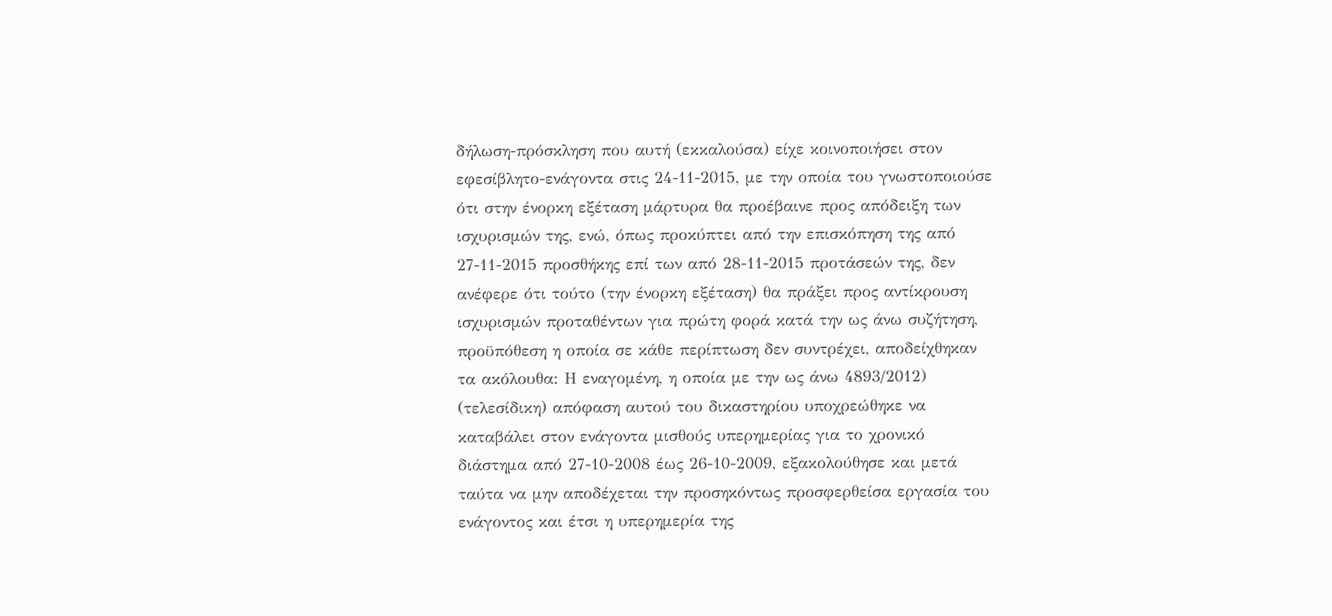δήλωση-πρόσκληση που αυτή (εκκαλούσα) είχε κοινοποιήσει στον εφεσίβλητο-ενάγοντα στις 24-11-2015, με την οποία του γνωστοποιούσε ότι στην ένορκη εξέταση μάρτυρα θα προέβαινε προς απόδειξη των ισχυρισμών της, ενώ, όπως προκύπτει από την επισκόπηση της από 27-11-2015 προσθήκης επί των από 28-11-2015 προτάσεών της, δεν ανέφερε ότι τούτο (την ένορκη εξέταση) θα πράξει προς αντίκρουση ισχυρισμών προταθέντων για πρώτη φορά κατά την ως άνω συζήτηση, προϋπόθεση η οποία σε κάθε περίπτωση δεν συντρέχει, αποδείχθηκαν τα ακόλουθα: Η εναγομένη, η οποία με την ως άνω 4893/2012) (τελεσίδικη) απόφαση αυτού του δικαστηρίου υποχρεώθηκε να καταβάλει στον ενάγοντα μισθούς υπερημερίας για το χρονικό διάστημα από 27-10-2008 έως 26-10-2009, εξακολούθησε και μετά ταύτα να μην αποδέχεται την προσηκόντως προσφερθείσα εργασία του ενάγοντος και έτσι η υπερημερία της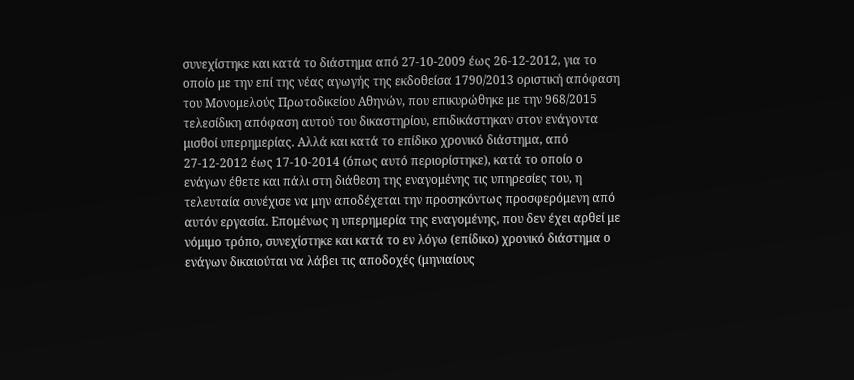συνεχίστηκε και κατά το διάστημα από 27-10-2009 έως 26-12-2012, για το οποίο με την επί της νέας αγωγής της εκδοθείσα 1790/2013 οριστική απόφαση του Μονομελούς Πρωτοδικείου Αθηνών, που επικυρώθηκε με την 968/2015 τελεσίδικη απόφαση αυτού του δικαστηρίου, επιδικάστηκαν στον ενάγοντα μισθοί υπερημερίας. Αλλά και κατά το επίδικο χρονικό διάστημα, από 27-12-2012 έως 17-10-2014 (όπως αυτό περιορίστηκε), κατά το οποίο ο ενάγων έθετε και πάλι στη διάθεση της εναγομένης τις υπηρεσίες του, η τελευταία συνέχισε να μην αποδέχεται την προσηκόντως προσφερόμενη από αυτόν εργασία. Επομένως η υπερημερία της εναγομένης, που δεν έχει αρθεί με νόμιμο τρόπο, συνεχίστηκε και κατά το εν λόγω (επίδικο) χρονικό διάστημα ο ενάγων δικαιούται να λάβει τις αποδοχές (μηνιαίους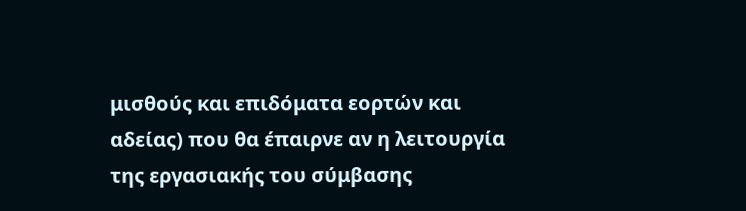μισθούς και επιδόματα εορτών και αδείας) που θα έπαιρνε αν η λειτουργία της εργασιακής του σύμβασης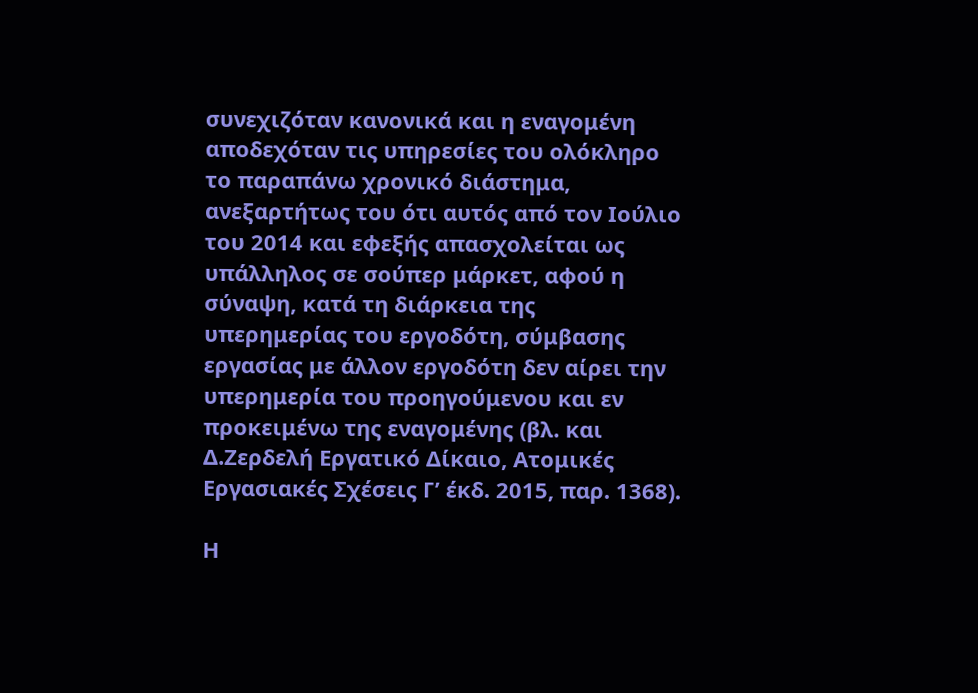συνεχιζόταν κανονικά και η εναγομένη αποδεχόταν τις υπηρεσίες του ολόκληρο το παραπάνω χρονικό διάστημα, ανεξαρτήτως του ότι αυτός από τον Ιούλιο του 2014 και εφεξής απασχολείται ως υπάλληλος σε σούπερ μάρκετ, αφού η σύναψη, κατά τη διάρκεια της υπερημερίας του εργοδότη, σύμβασης εργασίας με άλλον εργοδότη δεν αίρει την υπερημερία του προηγούμενου και εν προκειμένω της εναγομένης (βλ. και Δ.Ζερδελή Εργατικό Δίκαιο, Ατομικές Εργασιακές Σχέσεις Γ’ έκδ. 2015, παρ. 1368).

Η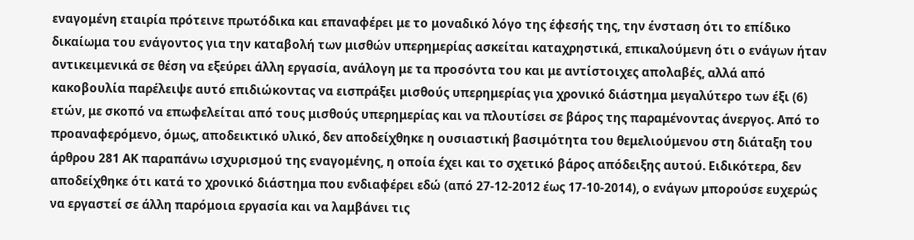εναγομένη εταιρία πρότεινε πρωτόδικα και επαναφέρει με το μοναδικό λόγο της έφεσής της, την ένσταση ότι το επίδικο δικαίωμα του ενάγοντος για την καταβολή των μισθών υπερημερίας ασκείται καταχρηστικά, επικαλούμενη ότι ο ενάγων ήταν αντικειμενικά σε θέση να εξεύρει άλλη εργασία, ανάλογη με τα προσόντα του και με αντίστοιχες απολαβές, αλλά από κακοβουλία παρέλειψε αυτό επιδιώκοντας να εισπράξει μισθούς υπερημερίας για χρονικό διάστημα μεγαλύτερο των έξι (6) ετών, με σκοπό να επωφελείται από τους μισθούς υπερημερίας και να πλουτίσει σε βάρος της παραμένοντας άνεργος. Από το προαναφερόμενο, όμως, αποδεικτικό υλικό, δεν αποδείχθηκε η ουσιαστική βασιμότητα του θεμελιούμενου στη διάταξη του άρθρου 281 ΑΚ παραπάνω ισχυρισμού της εναγομένης, η οποία έχει και το σχετικό βάρος απόδειξης αυτού. Ειδικότερα, δεν αποδείχθηκε ότι κατά το χρονικό διάστημα που ενδιαφέρει εδώ (από 27-12-2012 έως 17-10-2014), ο ενάγων μπορούσε ευχερώς να εργαστεί σε άλλη παρόμοια εργασία και να λαμβάνει τις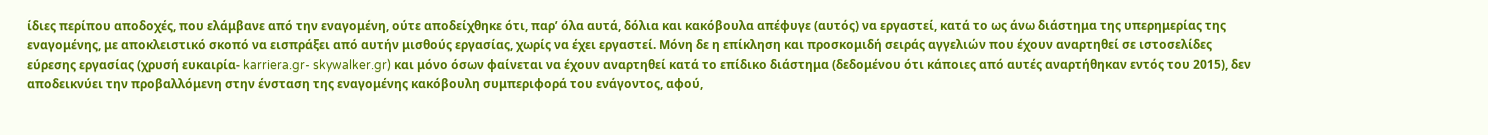ίδιες περίπου αποδοχές, που ελάμβανε από την εναγομένη, ούτε αποδείχθηκε ότι, παρ’ όλα αυτά, δόλια και κακόβουλα απέφυγε (αυτός) να εργαστεί, κατά το ως άνω διάστημα της υπερημερίας της εναγομένης, με αποκλειστικό σκοπό να εισπράξει από αυτήν μισθούς εργασίας, χωρίς να έχει εργαστεί. Μόνη δε η επίκληση και προσκομιδή σειράς αγγελιών που έχουν αναρτηθεί σε ιστοσελίδες εύρεσης εργασίας (χρυσή ευκαιρία- karriera.gr- skywalker.gr) και μόνο όσων φαίνεται να έχουν αναρτηθεί κατά το επίδικο διάστημα (δεδομένου ότι κάποιες από αυτές αναρτήθηκαν εντός του 2015), δεν αποδεικνύει την προβαλλόμενη στην ένσταση της εναγομένης κακόβουλη συμπεριφορά του ενάγοντος, αφού,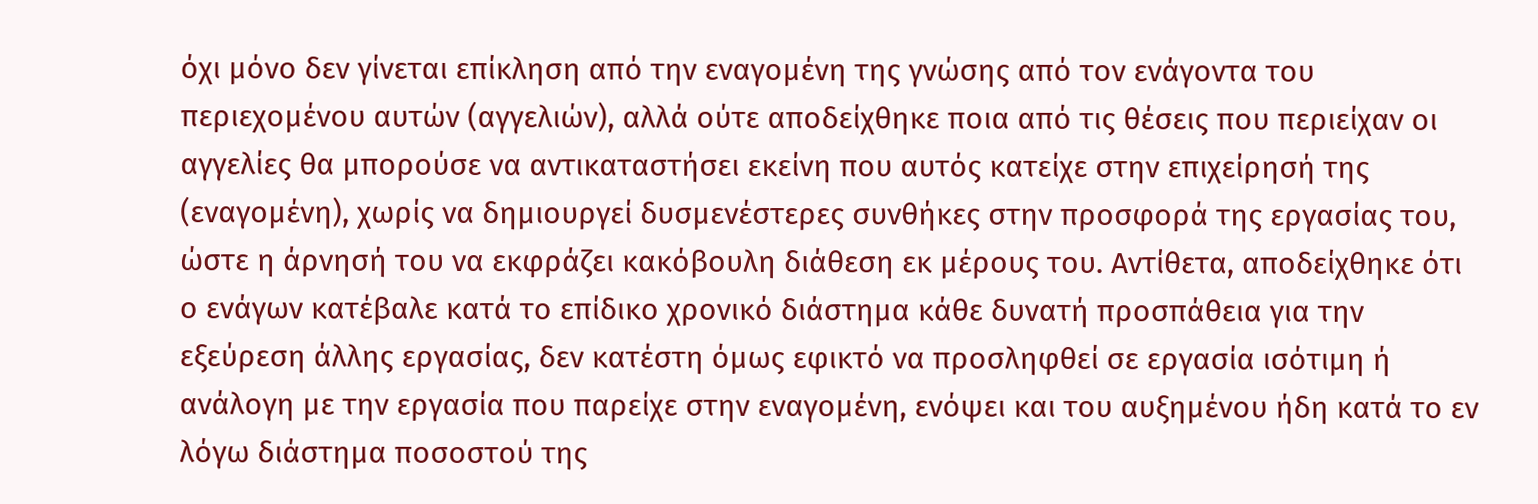όχι μόνο δεν γίνεται επίκληση από την εναγομένη της γνώσης από τον ενάγοντα του περιεχομένου αυτών (αγγελιών), αλλά ούτε αποδείχθηκε ποια από τις θέσεις που περιείχαν οι αγγελίες θα μπορούσε να αντικαταστήσει εκείνη που αυτός κατείχε στην επιχείρησή της (εναγομένη), χωρίς να δημιουργεί δυσμενέστερες συνθήκες στην προσφορά της εργασίας του, ώστε η άρνησή του να εκφράζει κακόβουλη διάθεση εκ μέρους του. Αντίθετα, αποδείχθηκε ότι ο ενάγων κατέβαλε κατά το επίδικο χρονικό διάστημα κάθε δυνατή προσπάθεια για την εξεύρεση άλλης εργασίας, δεν κατέστη όμως εφικτό να προσληφθεί σε εργασία ισότιμη ή ανάλογη με την εργασία που παρείχε στην εναγομένη, ενόψει και του αυξημένου ήδη κατά το εν λόγω διάστημα ποσοστού της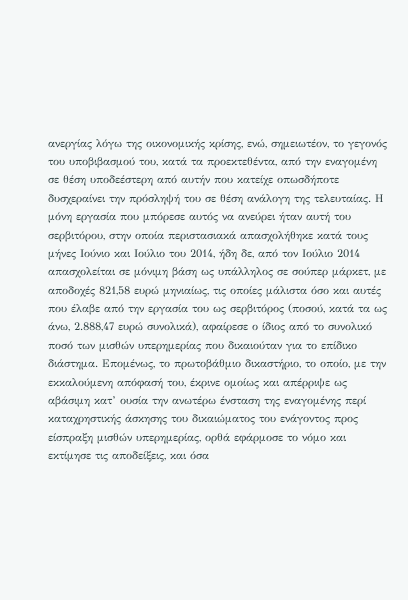ανεργίας λόγω της οικονομικής κρίσης, ενώ, σημειωτέον, το γεγονός του υποβιβασμού του, κατά τα προεκτεθέντα, από την εναγομένη σε θέση υποδεέστερη από αυτήν που κατείχε οπωσδήποτε δυσχεραίνει την πρόσληψή του σε θέση ανάλογη της τελευταίας. Η μόνη εργασία που μπόρεσε αυτός να ανεύρει ήταν αυτή του σερβιτόρου, στην οποία περιστασιακά απασχολήθηκε κατά τους μήνες Ιούνιο και Ιούλιο του 2014, ήδη δε, από τον Ιούλιο 2014 απασχολείται σε μόνιμη βάση ως υπάλληλος σε σούπερ μάρκετ, με αποδοχές 821,58 ευρώ μηνιαίως, τις οποίες μάλιστα όσο και αυτές που έλαβε από την εργασία του ως σερβιτόρος (ποσού, κατά τα ως άνω, 2.888,47 ευρώ συνολικά), αφαίρεσε ο ίδιος από το συνολικό ποσό των μισθών υπερημερίας που δικαιούταν για το επίδικο διάστημα. Επομένως, το πρωτοβάθμιο δικαστήριο, το οποίο, με την εκκαλούμενη απόφασή του, έκρινε ομοίως και απέρριψε ως αβάσιμη κατ’ ουσία την ανωτέρω ένσταση της εναγομένης περί καταχρηστικής άσκησης του δικαιώματος του ενάγοντος προς είσπραξη μισθών υπερημερίας, ορθά εφάρμοσε το νόμο και εκτίμησε τις αποδείξεις, και όσα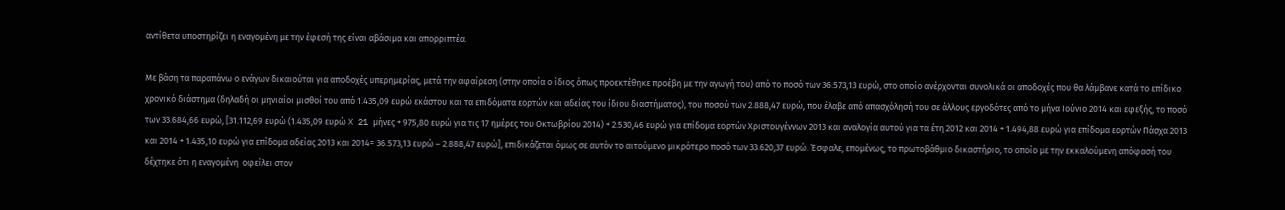αντίθετα υποστηρίζει η εναγομένη με την έφεσή της είναι αβάσιμα και απορριπτέα.

Με βάση τα παραπάνω ο ενάγων δικαιούται για αποδοχές υπερημερίας, μετά την αφαίρεση (στην οποία ο ίδιος όπως προεκτέθηκε προέβη με την αγωγή του) από το ποσό των 36.573,13 ευρώ, στο οποίο ανέρχονται συνολικά οι αποδοχές που θα λάμβανε κατά το επίδικο χρονικό διάστημα (δηλαδή οι μηνιαίοι μισθοί του από 1.435,09 ευρώ εκάστου και τα επιδόματα εορτών και αδείας του ίδιου διαστήματος), του ποσού των 2.888,47 ευρώ, που έλαβε από απασχόλησή του σε άλλους εργοδότες από το μήνα Ιούνιο 2014 και εφεξής, το ποσό των 33.684,66 ευρώ, [31.112,69 ευρώ (1.435,09 ευρώ X 21 μήνες + 975,80 ευρώ για τις 17 ημέρες του Οκτωβρίου 2014) + 2.530,46 ευρώ για επίδομα εορτών Χριστουγέννων 2013 και αναλογία αυτού για τα έτη 2012 και 2014 + 1.494,88 ευρώ για επίδομα εορτών Πάσχα 2013 και 2014 + 1.435,10 ευρώ για επίδομα αδείας 2013 και 2014= 36.573,13 ευρώ – 2.888,47 ευρώ], επιδικάζεται όμως σε αυτόν το αιτούμενο μικρότερο ποσό των 33.620,37 ευρώ. Έσφαλε, επομένως, το πρωτοβάθμιο δικαστήριο, το οποίο με την εκκαλούμενη απόφασή του δέχτηκε ότι η εναγομένη  οφείλει στον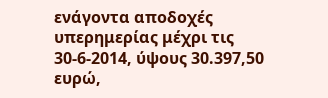ενάγοντα αποδοχές υπερημερίας μέχρι τις 30-6-2014, ύψους 30.397,50 ευρώ,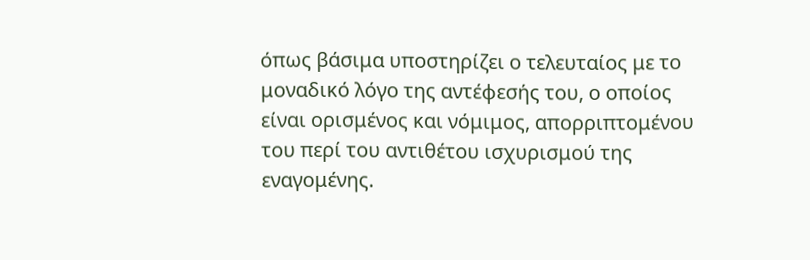όπως βάσιμα υποστηρίζει ο τελευταίος με το μοναδικό λόγο της αντέφεσής του, ο οποίος είναι ορισμένος και νόμιμος, απορριπτομένου του περί του αντιθέτου ισχυρισμού της εναγομένης.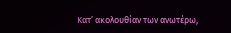Κατ’ ακολουθίαν των ανωτέρω,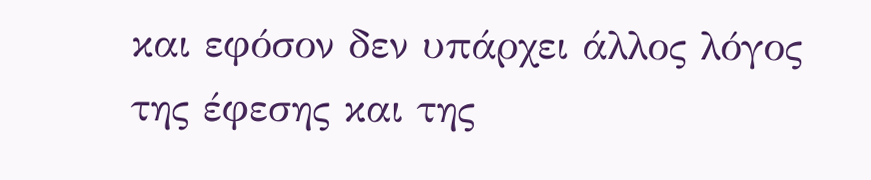και εφόσον δεν υπάρχει άλλος λόγος της έφεσης και της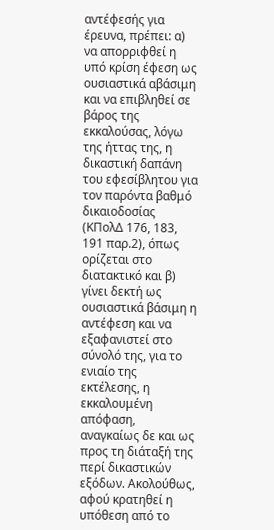αντέφεσής για έρευνα, πρέπει: α) να απορριφθεί η υπό κρίση έφεση ως ουσιαστικά αβάσιμη και να επιβληθεί σε βάρος της εκκαλούσας, λόγω της ήττας της, η δικαστική δαπάνη του εφεσίβλητου για τον παρόντα βαθμό δικαιοδοσίας (ΚΠολΔ 176, 183, 191 παρ.2), όπως ορίζεται στο διατακτικό και β) γίνει δεκτή ως ουσιαστικά βάσιμη η αντέφεση και να εξαφανιστεί στο σύνολό της, για το ενιαίο της εκτέλεσης, η εκκαλουμένη απόφαση, αναγκαίως δε και ως προς τη διάταξή της περί δικαστικών εξόδων. Ακολούθως, αφού κρατηθεί η υπόθεση από το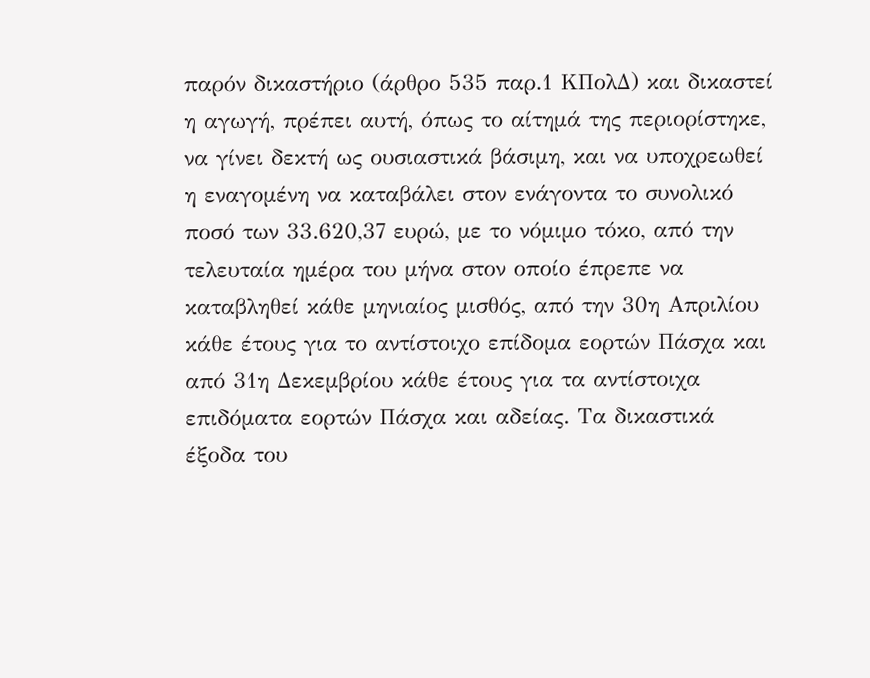παρόν δικαστήριο (άρθρο 535 παρ.1 ΚΠολΔ) και δικαστεί η αγωγή, πρέπει αυτή, όπως το αίτημά της περιορίστηκε, να γίνει δεκτή ως ουσιαστικά βάσιμη, και να υποχρεωθεί η εναγομένη να καταβάλει στον ενάγοντα το συνολικό ποσό των 33.620,37 ευρώ, με το νόμιμο τόκο, από την τελευταία ημέρα του μήνα στον οποίο έπρεπε να καταβληθεί κάθε μηνιαίος μισθός, από την 30η Απριλίου κάθε έτους για το αντίστοιχο επίδομα εορτών Πάσχα και από 31η Δεκεμβρίου κάθε έτους για τα αντίστοιχα επιδόματα εορτών Πάσχα και αδείας. Τα δικαστικά έξοδα του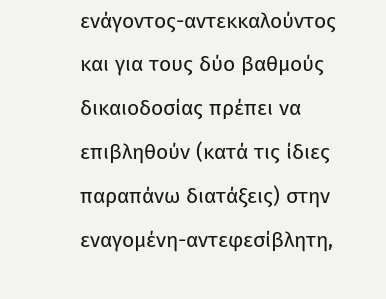ενάγοντος-αντεκκαλούντος και για τους δύο βαθμούς δικαιοδοσίας πρέπει να επιβληθούν (κατά τις ίδιες παραπάνω διατάξεις) στην εναγομένη-αντεφεσίβλητη,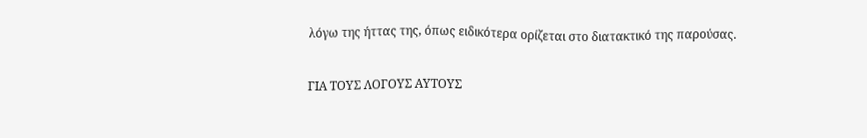λόγω της ήττας της, όπως ειδικότερα ορίζεται στο διατακτικό της παρούσας.

ΓΙΑ ΤΟΥΣ ΛΟΓΟΥΣ ΑΥΤΟΥΣ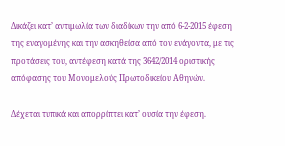Δικάζει κατ’ αντιμωλία των διαδίκων την από 6-2-2015 έφεση της εναγομένης και την ασκηθείσα από τον ενάγοντα, με τις προτάσεις του, αντέφεση κατά της 3642/2014 οριστικής απόφασης του Μονομελούς Πρωτοδικείου Αθηνών.

Δέχεται τυπικά και απορρίπτει κατ’ ουσία την έφεση.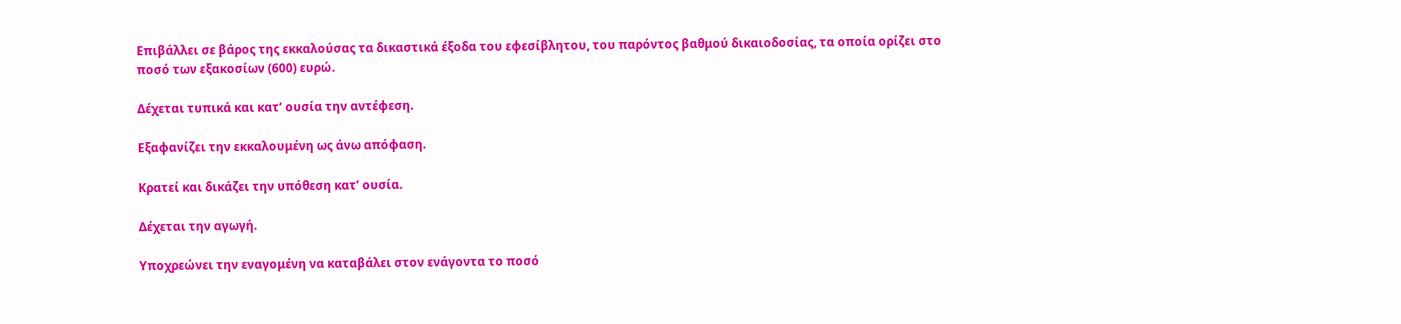Επιβάλλει σε βάρος της εκκαλούσας τα δικαστικά έξοδα του εφεσίβλητου, του παρόντος βαθμού δικαιοδοσίας, τα οποία ορίζει στο ποσό των εξακοσίων (600) ευρώ.

Δέχεται τυπικά και κατ’ ουσία την αντέφεση.

Εξαφανίζει την εκκαλουμένη ως άνω απόφαση.

Κρατεί και δικάζει την υπόθεση κατ’ ουσία.

Δέχεται την αγωγή.

Υποχρεώνει την εναγομένη να καταβάλει στον ενάγοντα το ποσό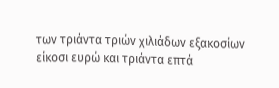των τριάντα τριών χιλιάδων εξακοσίων είκοσι ευρώ και τριάντα επτά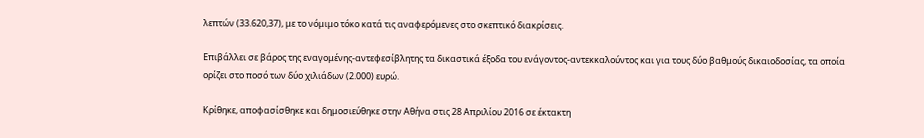λεπτών (33.620,37), με το νόμιμο τόκο κατά τις αναφερόμενες στο σκεπτικό διακρίσεις.

Επιβάλλει σε βάρος της εναγομένης-αντεφεσίβλητης τα δικαστικά έξοδα του ενάγοντος-αντεκκαλούντος και για τους δύο βαθμούς δικαιοδοσίας, τα οποία ορίζει στο ποσό των δύο χιλιάδων (2.000) ευρώ.

Κρίθηκε, αποφασίσθηκε και δημοσιεύθηκε στην Αθήνα στις 28 Απριλίου 2016 σε έκτακτη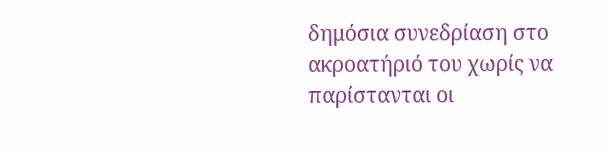δημόσια συνεδρίαση στο ακροατήριό του χωρίς να παρίστανται οι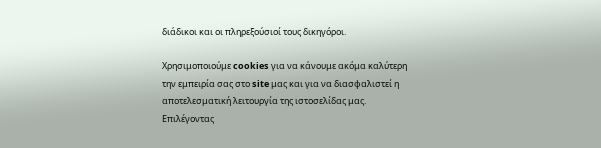διάδικοι και οι πληρεξούσιοί τους δικηγόροι.

Χρησιμοποιούμε cookies για να κάνουμε ακόμα καλύτερη την εμπειρία σας στο site μας και για να διασφαλιστεί η αποτελεσματική λειτουργία της ιστοσελίδας μας. Επιλέγοντας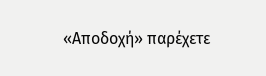«Αποδοχή» παρέχετε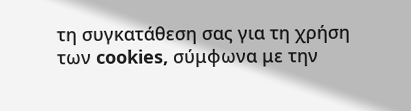τη συγκατάθεση σας για τη χρήση των cookies, σύμφωνα με την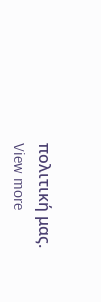πολιτική μας. View more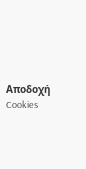Αποδοχή Cookies